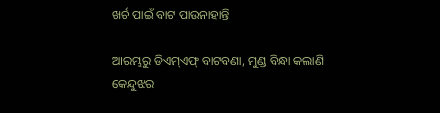ଖର୍ଚ ପାଇଁ ବାଟ ପାଉନାହାନ୍ତି

ଆରମ୍ଭରୁ ଡିଏମ୍‌ଏଫ୍‌ ବାଟବଣା, ମୁଣ୍ଡ ବିନ୍ଧା କଲାଣି କେନ୍ଦୁଝର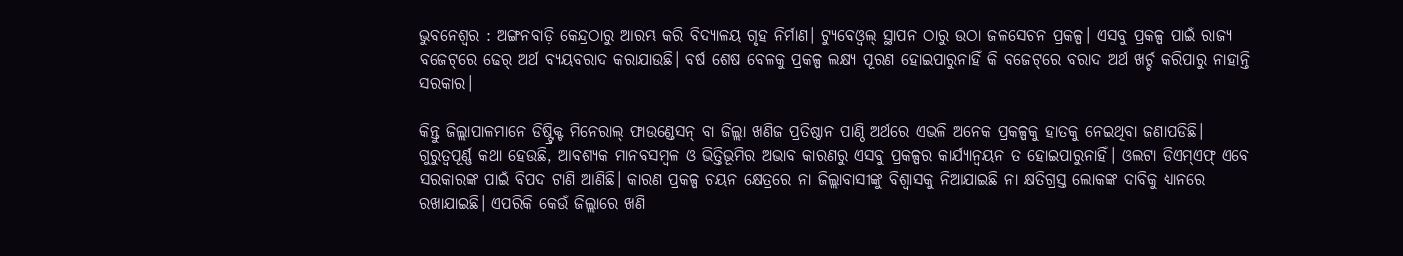ଭୁବନେଶ୍ୱର : ଅଙ୍ଗନବାଡ଼ି କେନ୍ଦ୍ରଠାରୁ ଆରମ୍ଭ କରି ବିଦ୍ୟାଳୟ ଗୃହ ନିର୍ମାଣ। ଟ୍ୟୁବେଓ୍ଵଲ୍‌ ସ୍ଥାପନ ଠାରୁ ଉଠା ଜଳସେଚନ ପ୍ରକଳ୍ପ। ଏସବୁ ପ୍ରକଳ୍ପ ପାଇଁ ରାଜ୍ୟ ବଜେଟ୍‌ରେ ଢେର୍‌ ଅର୍ଥ ବ୍ୟୟବରାଦ କରାଯାଉଛି। ବର୍ଷ ଶେଷ ବେଳକୁ ପ୍ରକଳ୍ପ ଲକ୍ଷ୍ୟ ପୂରଣ ହୋଇପାରୁନାହିଁ କି ବଜେଟ୍‌ରେ ବରାଦ ଅର୍ଥ ଖର୍ଚ୍ଚ କରିପାରୁ ନାହାନ୍ତି ସରକାର।

କିନ୍ତୁ ଜିଲ୍ଲାପାଳମାନେ ଡିଷ୍ଟ୍ରିକ୍ଟ ମିନେରାଲ୍‌ ଫାଉଣ୍ଡେସନ୍‌ ବା ଜିଲ୍ଲା ଖଣିଜ ପ୍ରତିଷ୍ଠାନ ପାଣ୍ଠି ଅର୍ଥରେ ଏଭଳି ଅନେକ ପ୍ରକଳ୍ପକୁ ହାତକୁ ନେଇଥିବା ଜଣାପଡିଛି। ଗୁରୁତ୍ୱପୂର୍ଣ୍ଣ କଥା ହେଉଛି, ଆବଶ୍ୟକ ମାନବସମ୍ବଳ ଓ ଭିତ୍ତିଭୂମିର ଅଭାବ କାରଣରୁ ଏସବୁ ପ୍ରକଳ୍ପର କାର୍ଯ୍ୟାନ୍ଵୟନ ତ ହୋଇପାରୁନାହିଁ। ଓଲଟା ଡିଏମ୍‌ଏଫ୍‌ ଏବେ ସରକାରଙ୍କ ପାଇଁ ବିପଦ ଟାଣି ଆଣିଛି। କାରଣ ପ୍ରକଳ୍ପ ଚୟନ କ୍ଷେତ୍ରରେ ନା ଜିଲ୍ଲାବାସୀଙ୍କୁ ବିଶ୍ୱାସକୁ ନିଆଯାଇଛି ନା କ୍ଷତିଗ୍ରସ୍ତ ଲୋକଙ୍କ ଦାବିକୁ ଧ୍ୟାନରେ ରଖାଯାଇଛି। ଏପରିକି କେଉଁ ଜିଲ୍ଲାରେ ଖଣି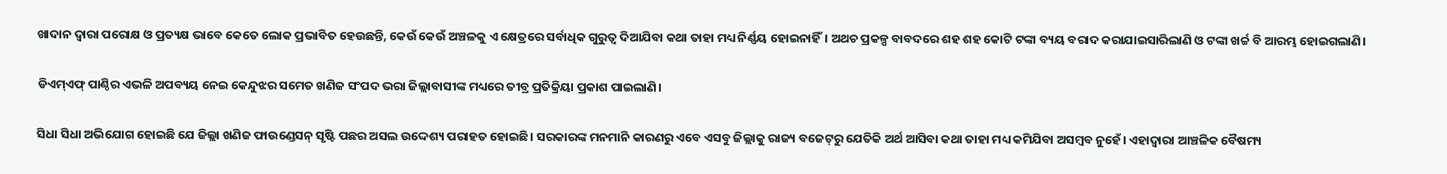ଖାଦାନ ଦ୍ୱାରା ପରୋକ୍ଷ ଓ ପ୍ରତ୍ୟକ୍ଷ ଭାବେ କେତେ ଲୋକ ପ୍ରଭାବିତ ହେଉଛନ୍ତି, କେଉଁ କେଉଁ ଅଞ୍ଚଳକୁ ଏ କ୍ଷେତ୍ରରେ ସର୍ବାଧିକ ଗୁରୁତ୍ୱ ଦିଆଯିବା କଥା ତାହା ମଧ୍ୟ ନିର୍ଣ୍ଣୟ ହୋଇନାହିଁ। ଅଥଚ ପ୍ରକଳ୍ପ ବାବଦରେ ଶହ ଶହ କୋଟି ଟଙ୍କା ବ୍ୟୟ ବରାଦ କରାଯାଇସାରିଲାଣି ଓ ଟଙ୍କା ଖର୍ଚ୍ଚ ବି ଆରମ୍ଭ ହୋଇଗଲାଣି।

ଡିଏମ୍‌ଏଫ୍‌ ପାଣ୍ଠିର ଏଭଳି ଅପବ୍ୟୟ ନେଇ କେନ୍ଦୁଝର ସମେତ ଖଣିଜ ସଂପଦ ଭରା ଜିଲ୍ଲାବାସୀଙ୍କ ମଧ୍ୟରେ ତୀବ୍ର ପ୍ରତିକ୍ରିୟା ପ୍ରକାଶ ପାଇଲାଣି।

ସିଧା ସିଧା ଅଭିଯୋଗ ହୋଇଛି ଯେ ଜିଲ୍ଲା ଖଣିଜ ଫାଉଣ୍ଡେସନ୍‌ ସୃଷ୍ଟି ପଛର ଅସଲ ଉଦ୍ଦେଶ୍ୟ ପରାହତ ହୋଇଛି। ସରକାରଙ୍କ ମନମାନି କାରଣରୁ ଏବେ ଏସବୁ ଜିଲ୍ଲାକୁ ରାଜ୍ୟ ବଜେଟ୍‌ରୁ ଯେତିକି ଅର୍ଥ ଆସିବା କଥା ତାହା ମଧ୍ୟ କମିଯିବା ଅସମ୍ବବ ନୁହେଁ। ଏହାଦ୍ୱାରା ଆଞ୍ଚଳିକ ବୈଷମ୍ୟ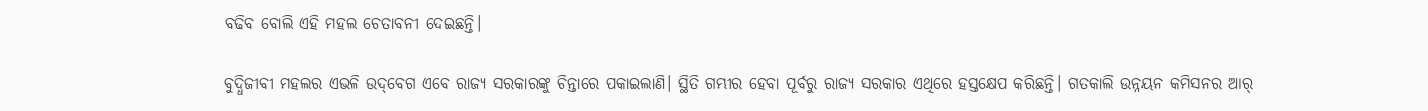ବଢିବ ବୋଲି ଏହି ମହଲ ଚେତାବନୀ ଦେଇଛନ୍ତି।

ବୁଦ୍ଧିଜୀବୀ ମହଲର ଏଭଳି ଉଦ୍‌ବେଗ ଏବେ ରାଜ୍ୟ ସରକାରଙ୍କୁ ଚିନ୍ତାରେ ପକାଇଲାଣି। ସ୍ଥିତି ଗମ୍ଭୀର ହେବା ପୂର୍ବରୁ ରାଜ୍ୟ ସରକାର ଏଥିରେ ହସ୍ତକ୍ଷେପ କରିଛନ୍ତି। ଗତକାଲି ଉନ୍ନୟନ କମିସନର ଆର୍‌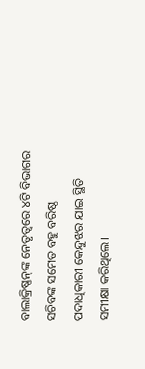ବାଲାକ୍ରିଷ୍ଣନ୍‌ଙ୍କ ନେତୃତ୍ୱରେ ୪ଟି ବିଭାଗର ସଚିବଙ୍କ ସମେତ ବହୁ ବରିଷ୍ଠ ପଦାଧିକାରୀ କେନ୍ଦୁଝର ଯାଇ ସ୍ଥିତି ସମୀକ୍ଷା କରିଥିଲେ।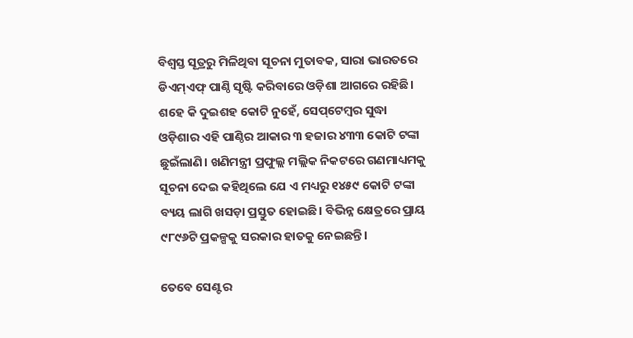ବିଶ୍ୱସ୍ତ ସୂତ୍ରରୁ ମିଳିଥିବା ସୂଚନା ମୁତାବକ, ସାରା ଭାରତରେ ଡିଏମ୍‌ଏଫ୍‌ ପାଣ୍ଠି ସୃଷ୍ଟି କରିବାରେ ଓଡ଼ିଶା ଆଗରେ ରହିଛି। ଶହେ କି ଦୁଇଶହ କୋଟି ନୁହେଁ, ସେପ୍‌ଟେମ୍ବର ସୁଦ୍ଧା ଓଡ଼ିଶାର ଏହି ପାଣ୍ଠିର ଆକାର ୩ ହଜାର ୪୩୩ କୋଟି ଟଙ୍କା ଛୁଇଁଲାଣି। ଖଣିମନ୍ତ୍ରୀ ପ୍ରଫୁଲ୍ଲ ମଲ୍ଲିକ ନିକଟରେ ଗଣମାଧ୍ୟମକୁ ସୂଚନା ଦେଇ କହିଥିଲେ ଯେ ଏ ମଧ୍ୟରୁ ୧୪୫୯ କୋଟି ଟଙ୍କା ବ୍ୟୟ ଲାଗି ଖସଡ଼ା ପ୍ରସ୍ତୁତ ହୋଇଛି। ବିଭିନ୍ନ କ୍ଷେତ୍ରରେ ପ୍ରାୟ ୯୮୯୬ଟି ପ୍ରକଳ୍ପକୁ ସରକାର ହାତକୁ ନେଇଛନ୍ତି।

ତେବେ ସେଣ୍ଟର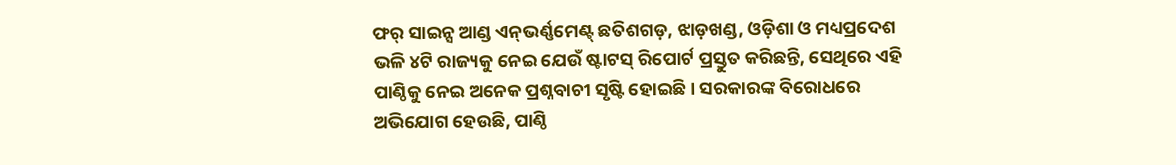ଫର୍‌ ସାଇନ୍ସ ଆଣ୍ଡ ଏନ୍‌ଭର୍ଣ୍ଣମେଣ୍ଟ୍‌ ଛତିଶଗଡ଼, ଝାଡ଼ଖଣ୍ଡ, ଓଡ଼ିଶା ଓ ମଧ୍ୟପ୍ରଦେଶ ଭଳି ୪ଟି ରାଜ୍ୟକୁ ନେଇ ଯେଉଁ ଷ୍ଟାଟସ୍‌ ରିପୋର୍ଟ ପ୍ରସ୍ତୁତ କରିଛନ୍ତି, ସେଥିରେ ଏହି ପାଣ୍ଠିକୁ ନେଇ ଅନେକ ପ୍ରଶ୍ନବାଚୀ ସୃଷ୍ଟି ହୋଇଛି। ସରକାରଙ୍କ ବିରୋଧରେ ଅଭିଯୋଗ ହେଉଛି, ପାଣ୍ଠି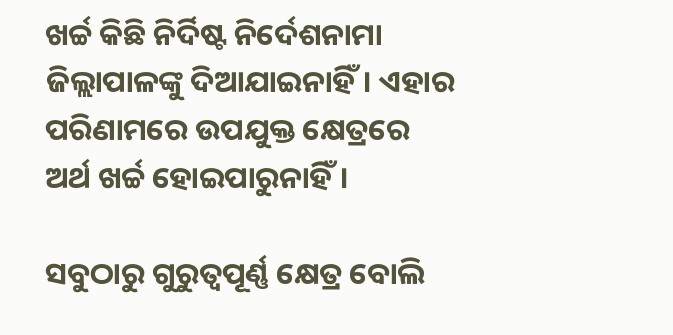ଖର୍ଚ୍ଚ କିଛି ନିର୍ଦିଷ୍ଟ ନିର୍ଦେଶନାମା ଜିଲ୍ଲାପାଳଙ୍କୁ ଦିଆଯାଇନାହିଁ। ଏହାର ପରିଣାମରେ ଉପଯୁକ୍ତ କ୍ଷେତ୍ରରେ ଅର୍ଥ ଖର୍ଚ୍ଚ ହୋଇପାରୁନାହିଁ।

ସବୁଠାରୁ ଗୁରୁତ୍ୱପୂର୍ଣ୍ଣ କ୍ଷେତ୍ର ବୋଲି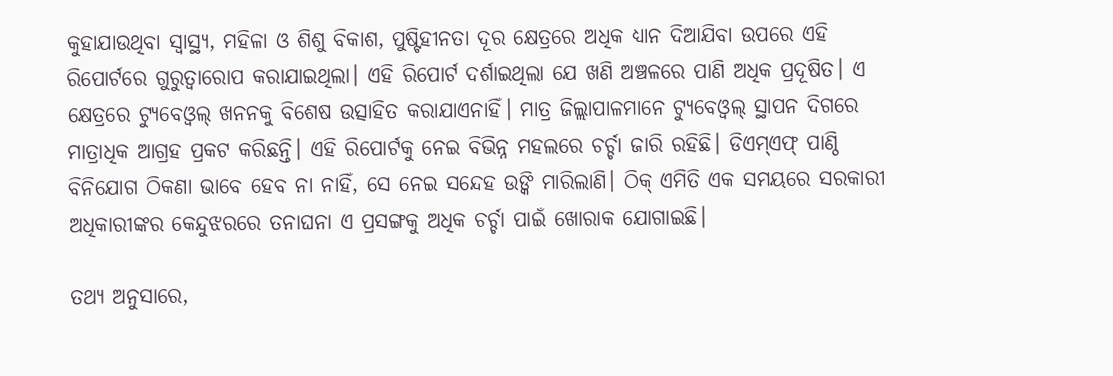କୁହାଯାଉଥିବା ସ୍ୱାସ୍ଥ୍ୟ, ମହିଳା ଓ ଶିଶୁ ବିକାଶ, ପୁଷ୍ଟିହୀନତା ଦୂର କ୍ଷେତ୍ରରେ ଅଧିକ ଧ୍ୟାନ ଦିଆଯିବା ଉପରେ ଏହି ରିପୋର୍ଟରେ ଗୁରୁତ୍ୱାରୋପ କରାଯାଇଥିଲା। ଏହି ରିପୋର୍ଟ ଦର୍ଶାଇଥିଲା ଯେ ଖଣି ଅଞ୍ଚଳରେ ପାଣି ଅଧିକ ପ୍ରଦୂଷିତ। ଏ କ୍ଷେତ୍ରରେ ଟ୍ୟୁବେଓ୍ଵଲ୍‌ ଖନନକୁ ବିଶେଷ ଉତ୍ସାହିତ କରାଯାଏନାହିଁ। ମାତ୍ର ଜିଲ୍ଲାପାଳମାନେ ଟ୍ୟୁବେଓ୍ଵଲ୍‌ ସ୍ଥାପନ ଦିଗରେ ମାତ୍ରାଧିକ ଆଗ୍ରହ ପ୍ରକଟ କରିଛନ୍ତି। ଏହି ରିପୋର୍ଟକୁ ନେଇ ବିଭିନ୍ନ ମହଲରେ ଚର୍ଚ୍ଚା ଜାରି ରହିଛି। ଡିଏମ୍‌ଏଫ୍‌ ପାଣ୍ଠି ବିନିଯୋଗ ଠିକଣା ଭାବେ ହେବ ନା ନାହିଁ, ସେ ନେଇ ସନ୍ଦେହ ଉଙ୍କି ମାରିଲାଣି। ଠିକ୍‌ ଏମିତି ଏକ ସମୟରେ ସରକାରୀ ଅଧିକାରୀଙ୍କର କେନ୍ଦୁଝରରେ ତନାଘନା ଏ ପ୍ରସଙ୍ଗକୁ ଅଧିକ ଚର୍ଚ୍ଚା ପାଇଁ ଖୋରାକ ଯୋଗାଇଛି।

ତଥ୍ୟ ଅନୁସାରେ,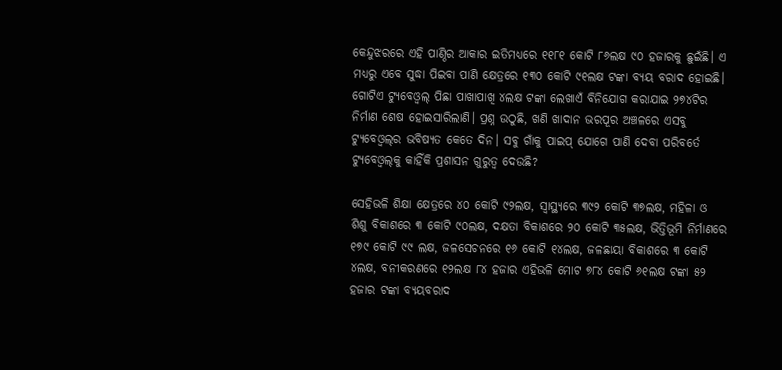କେନ୍ଦୁଝରରେ ଏହି ପାଣ୍ଠିର ଆକାର ଇତିମଧ୍ୟରେ ୧୧୮୧ କୋଟି ୮୬ଲକ୍ଷ ୯୦ ହଜାରକୁ ଛୁଇଁଛି। ଏ ମଧ୍ୟରୁ ଏବେ ସୁଦ୍ଧା ପିଇବା ପାଣି କ୍ଷେତ୍ରରେ ୧୩୦ କୋଟି ୯୧ଲକ୍ଷ ଟଙ୍କା ବ୍ୟୟ ବରାଦ ହୋଇଛି। ଗୋଟିଏ ଟ୍ୟୁବେଓ୍ଵଲ୍‌ ପିଛା ପାଖାପାଖି ୪ଲକ୍ଷ ଟଙ୍କା ଲେଖାଏଁ ବିନିଯୋଗ କରାଯାଇ ୨୭୪ଟିର ନିର୍ମାଣ ଶେଷ ହୋଇସାରିଲାଣି। ପ୍ରଶ୍ନ ଉଠୁଛି, ଖଣି ଖାଦାନ ଭରପୂର ଅଞ୍ଚଳରେ ଏସବୁ ଟ୍ୟୁବେଓ୍ଵଲ୍‌ର ଭବିଷ୍ୟତ କେତେ ଦିନ। ସବୁ ଗାଁକୁ ପାଇପ୍‌ ଯୋଗେ ପାଣି ଦେବା ପରିବର୍ତେ ଟ୍ୟୁବେଓ୍ଵଲ୍‌କୁ କାହିଁକି ପ୍ରଶାସନ ଗୁରୁତ୍ୱ ଦେଉଛି?

ସେହିଭଳି ଶିକ୍ଷା କ୍ଷେତ୍ରରେ ୪୦ କୋଟି ୯୨ଲକ୍ଷ, ସ୍ୱାସ୍ଥ୍ୟରେ ୩୯୨ କୋଟି ୩୭ଲକ୍ଷ, ମହିଳା ଓ ଶିଶୁ ବିକାଶରେ ୩ କୋଟି ୯୦ଲକ୍ଷ, ଦକ୍ଷତା ବିକାଶରେ ୨୦ କୋଟି ୩୫ଲକ୍ଷ, ଭିତ୍ତିଭୂମି ନିର୍ମାଣରେ ୧୭୯ କୋଟି ୯୯ ଲକ୍ଷ, ଜଳସେଚନରେ ୧୬ କୋଟି ୧୪ଲକ୍ଷ, ଜଳଛାୟା ବିକାଶରେ ୩ କୋଟି ୪ଲକ୍ଷ, ବନୀକରଣରେ ୧୨ଲକ୍ଷ ୮୪ ହଜାର ଏହିଭଳି ମୋଟ ୭୮୪ କୋଟି ୬୧ଲକ୍ଷ ଟଙ୍କା ୫୨ ହଜାର ଟଙ୍କା ବ୍ୟୟବରାଦ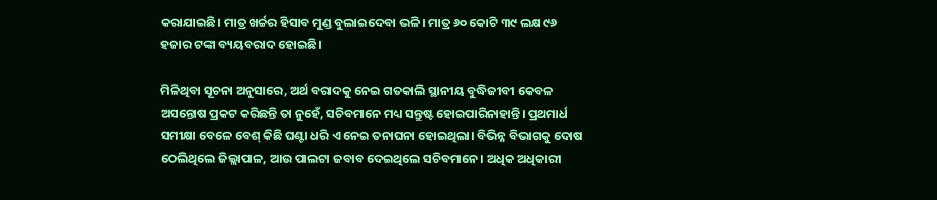କରାଯାଇଛି। ମାତ୍ର ଖର୍ଚ୍ଚର ହିସାବ ମୁଣ୍ଡ ବୁଲାଇଦେବା ଭଳି। ମାତ୍ର ୬୦ କୋଟି ୩୯ ଲକ୍ଷ ୯୬ ହଜାର ଟଙ୍କା ବ୍ୟୟବରାଦ ହୋଇଛି।

ମିଳିଥିବା ସୂଚନା ଅନୁସାରେ, ଅର୍ଥ ବରାଦକୁ ନେଇ ଗତକାଲି ସ୍ଥାନୀୟ ବୁଦ୍ଧିଜୀବୀ କେବଳ ଅସନ୍ତୋଷ ପ୍ରକଟ କରିଛନ୍ତି ତା ନୁହେଁ, ସଚିବମାନେ ମଧ୍ୟ ସନ୍ତୁଷ୍ଟ ହୋଇପାରିନାହାନ୍ତି। ପ୍ରଥମାର୍ଧ ସମୀକ୍ଷା ବେଳେ ବେଶ୍‌ କିଛି ଘଣ୍ଟା ଧରି ଏ ନେଇ ତନାଘନା ହୋଇଥିଲା। ବିଭିନ୍ନ ବିଭାଗକୁ ଦୋଷ ଠେଲିଥିଲେ ଜିଲ୍ଲାପାଳ, ଆଉ ପାଲଟା ଜବାବ ଦେଇଥିଲେ ସଚିବମାନେ। ଅଧିକ ଅଧିକାରୀ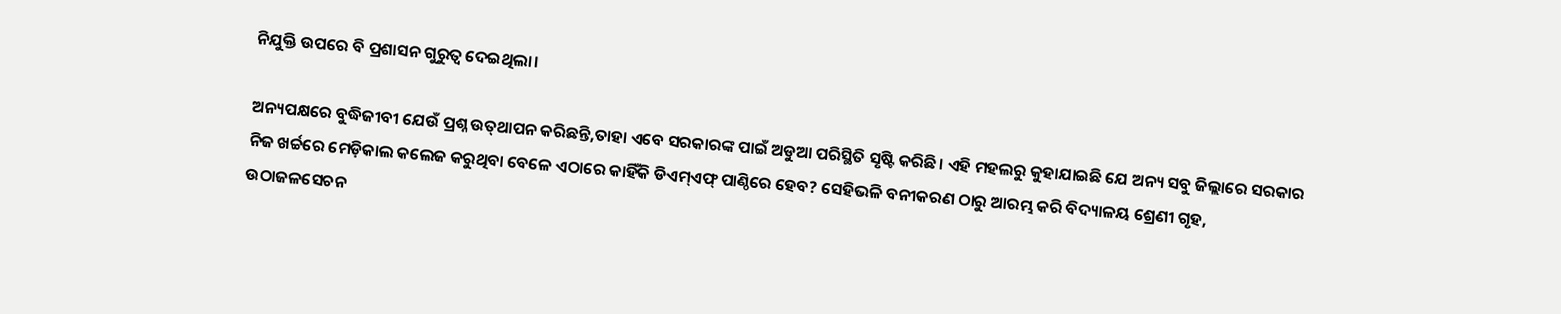ନିଯୁକ୍ତି ଉପରେ ବି ପ୍ରଶାସନ ଗୁରୁତ୍ୱ ଦେଇଥିଲା।

ଅନ୍ୟପକ୍ଷରେ ବୁଦ୍ଧିଜୀବୀ ଯେଉଁ ପ୍ରଶ୍ନ ଉତ୍‌ଥାପନ କରିଛନ୍ତି,ତାହା ଏବେ ସରକାରଙ୍କ ପାଇଁ ଅଡୁଆ ପରିସ୍ଥିତି ସୃଷ୍ଟି କରିଛି। ଏହି ମହଲରୁ କୁହାଯାଇଛି ଯେ ଅନ୍ୟ ସବୁ ଜିଲ୍ଲାରେ ସରକାର ନିଜ ଖର୍ଚ୍ଚରେ ମେଡ଼ିକାଲ କଲେଜ କରୁଥିବା ବେଳେ ଏଠାରେ କାହିଁକି ଡିଏମ୍‌ଏଫ୍‌ ପାଣ୍ଠିରେ ହେବ? ସେହିଭଳି ବନୀକରଣ ଠାରୁ ଆରମ୍ଭ କରି ବିଦ୍ୟାଳୟ ଶ୍ରେଣୀ ଗୃହ, ଉଠାଜଳସେଚନ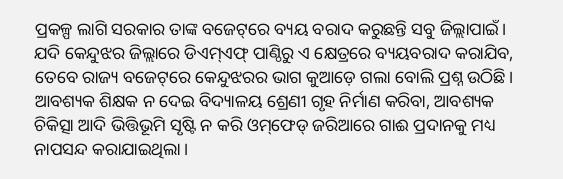ପ୍ରକଳ୍ପ ଲାଗି ସରକାର ତାଙ୍କ ବଜେଟ୍‌ରେ ବ୍ୟୟ ବରାଦ କରୁଛନ୍ତି ସବୁ ଜିଲ୍ଲାପାଇଁ। ଯଦି କେନ୍ଦୁଝର ଜିଲ୍ଲାରେ ଡିଏମ୍‌ଏଫ୍‌ ପାଣ୍ଠିରୁ ଏ କ୍ଷେତ୍ରରେ ବ୍ୟୟବରାଦ କରାଯିବ, ତେବେ ରାଜ୍ୟ ବଜେଟ୍‌ରେ କେନ୍ଦୁଝରର ଭାଗ କୁଆଡ଼େ ଗଲା ବୋଲି ପ୍ରଶ୍ନ ଉଠିଛି। ଆବଶ୍ୟକ ଶିକ୍ଷକ ନ ଦେଇ ବିଦ୍ୟାଳୟ ଶ୍ରେଣୀ ଗୃହ ନିର୍ମାଣ କରିବା, ଆବଶ୍ୟକ ଚିକିତ୍ସା ଆଦି ଭିତ୍ତିଭୂମି ସୃଷ୍ଟି ନ କରି ଓମ୍‌ଫେଡ୍‌ ଜରିଆରେ ଗାଈ ପ୍ରଦାନକୁ ମଧ୍ୟ ନାପସନ୍ଦ କରାଯାଇଥିଲା।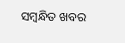ସମ୍ବନ୍ଧିତ ଖବର